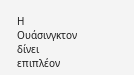Η Ουάσινγκτον δίνει επιπλέον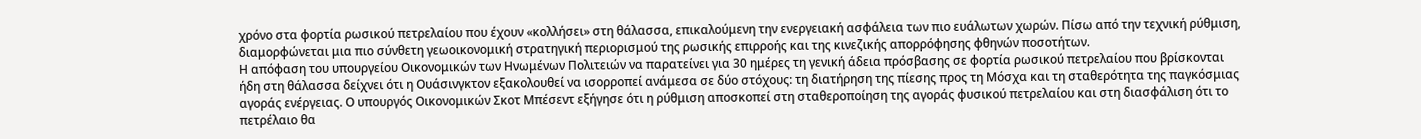χρόνο στα φορτία ρωσικού πετρελαίου που έχουν «κολλήσει» στη θάλασσα, επικαλούμενη την ενεργειακή ασφάλεια των πιο ευάλωτων χωρών. Πίσω από την τεχνική ρύθμιση, διαμορφώνεται μια πιο σύνθετη γεωοικονομική στρατηγική περιορισμού της ρωσικής επιρροής και της κινεζικής απορρόφησης φθηνών ποσοτήτων.
Η απόφαση του υπουργείου Οικονομικών των Ηνωμένων Πολιτειών να παρατείνει για 30 ημέρες τη γενική άδεια πρόσβασης σε φορτία ρωσικού πετρελαίου που βρίσκονται ήδη στη θάλασσα δείχνει ότι η Ουάσινγκτον εξακολουθεί να ισορροπεί ανάμεσα σε δύο στόχους: τη διατήρηση της πίεσης προς τη Μόσχα και τη σταθερότητα της παγκόσμιας αγοράς ενέργειας. Ο υπουργός Οικονομικών Σκοτ Μπέσεντ εξήγησε ότι η ρύθμιση αποσκοπεί στη σταθεροποίηση της αγοράς φυσικού πετρελαίου και στη διασφάλιση ότι το πετρέλαιο θα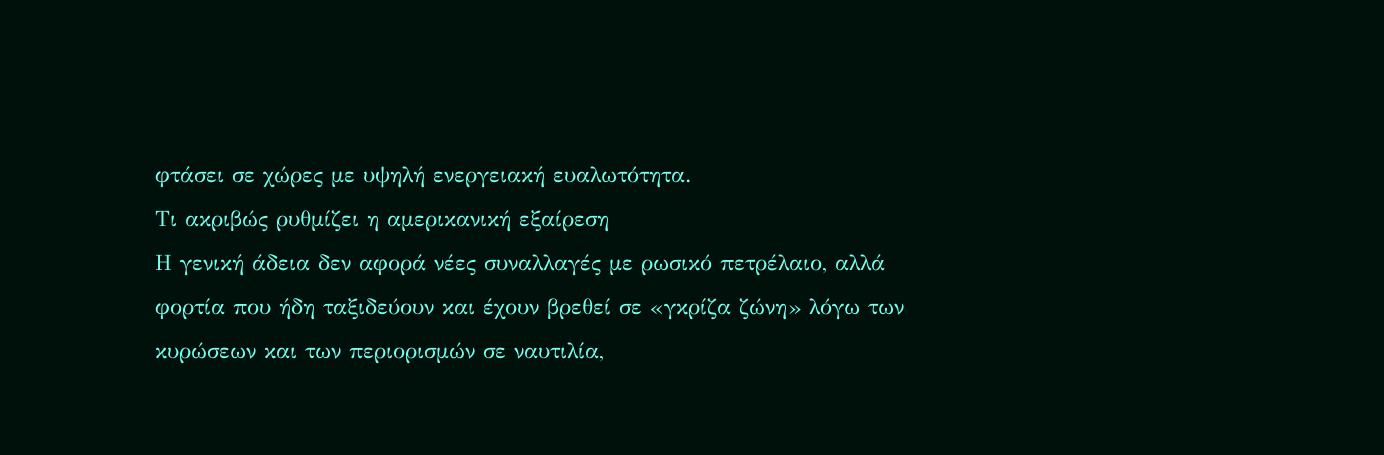φτάσει σε χώρες με υψηλή ενεργειακή ευαλωτότητα.
Τι ακριβώς ρυθμίζει η αμερικανική εξαίρεση
Η γενική άδεια δεν αφορά νέες συναλλαγές με ρωσικό πετρέλαιο, αλλά φορτία που ήδη ταξιδεύουν και έχουν βρεθεί σε «γκρίζα ζώνη» λόγω των κυρώσεων και των περιορισμών σε ναυτιλία,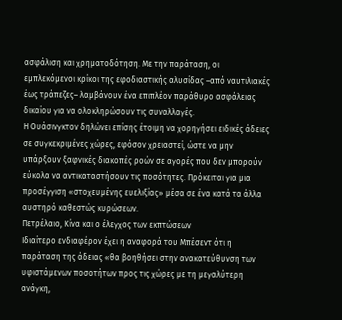ασφάλιση και χρηματοδότηση. Με την παράταση, οι εμπλεκόμενοι κρίκοι της εφοδιαστικής αλυσίδας –από ναυτιλιακές έως τράπεζες– λαμβάνουν ένα επιπλέον παράθυρο ασφάλειας δικαίου για να ολοκληρώσουν τις συναλλαγές.
Η Ουάσινγκτον δηλώνει επίσης έτοιμη να χορηγήσει ειδικές άδειες σε συγκεκριμένες χώρες, εφόσον χρειαστεί, ώστε να μην υπάρξουν ξαφνικές διακοπές ροών σε αγορές που δεν μπορούν εύκολα να αντικαταστήσουν τις ποσότητες. Πρόκειται για μια προσέγγιση «στοχευμένης ευελιξίας» μέσα σε ένα κατά τα άλλα αυστηρό καθεστώς κυρώσεων.
Πετρέλαιο, Κίνα και ο έλεγχος των εκπτώσεων
Ιδιαίτερο ενδιαφέρον έχει η αναφορά του Μπέσεντ ότι η παράταση της άδειας «θα βοηθήσει στην ανακατεύθυνση των υφιστάμενων ποσοτήτων προς τις χώρες με τη μεγαλύτερη ανάγκη,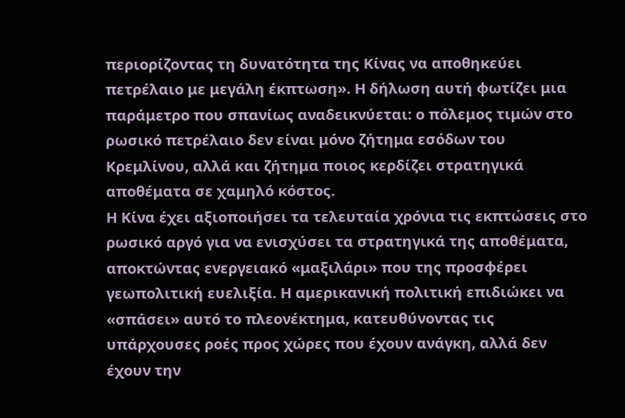περιορίζοντας τη δυνατότητα της Κίνας να αποθηκεύει πετρέλαιο με μεγάλη έκπτωση». Η δήλωση αυτή φωτίζει μια παράμετρο που σπανίως αναδεικνύεται: ο πόλεμος τιμών στο ρωσικό πετρέλαιο δεν είναι μόνο ζήτημα εσόδων του Κρεμλίνου, αλλά και ζήτημα ποιος κερδίζει στρατηγικά αποθέματα σε χαμηλό κόστος.
Η Κίνα έχει αξιοποιήσει τα τελευταία χρόνια τις εκπτώσεις στο ρωσικό αργό για να ενισχύσει τα στρατηγικά της αποθέματα, αποκτώντας ενεργειακό «μαξιλάρι» που της προσφέρει γεωπολιτική ευελιξία. Η αμερικανική πολιτική επιδιώκει να «σπάσει» αυτό το πλεονέκτημα, κατευθύνοντας τις υπάρχουσες ροές προς χώρες που έχουν ανάγκη, αλλά δεν έχουν την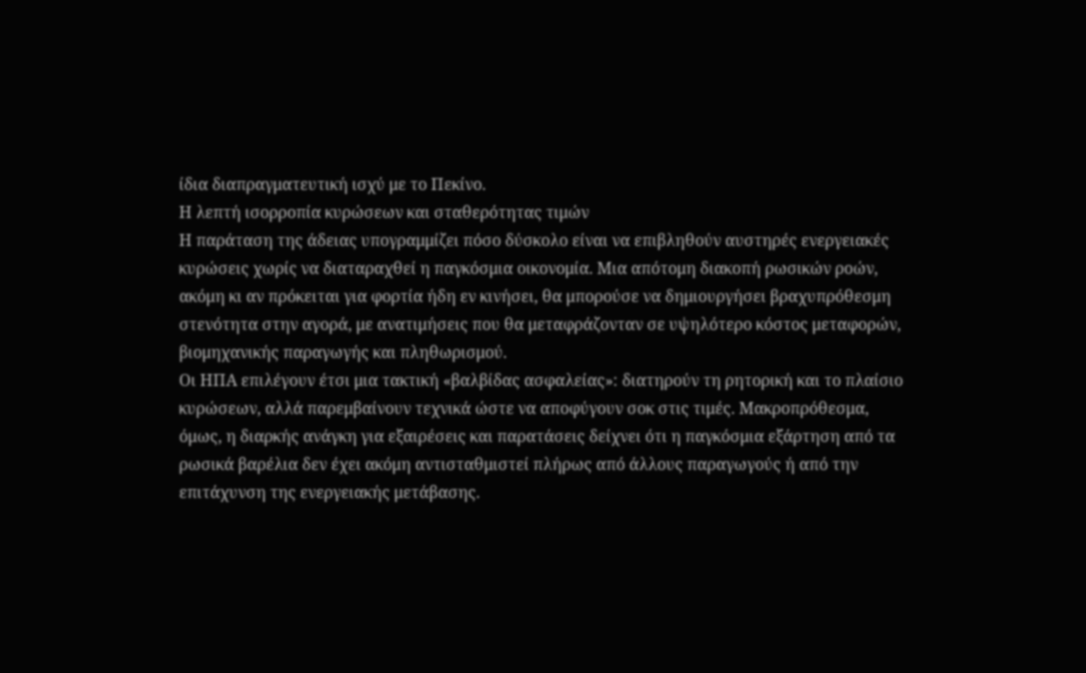ίδια διαπραγματευτική ισχύ με το Πεκίνο.
Η λεπτή ισορροπία κυρώσεων και σταθερότητας τιμών
Η παράταση της άδειας υπογραμμίζει πόσο δύσκολο είναι να επιβληθούν αυστηρές ενεργειακές κυρώσεις χωρίς να διαταραχθεί η παγκόσμια οικονομία. Μια απότομη διακοπή ρωσικών ροών, ακόμη κι αν πρόκειται για φορτία ήδη εν κινήσει, θα μπορούσε να δημιουργήσει βραχυπρόθεσμη στενότητα στην αγορά, με ανατιμήσεις που θα μεταφράζονταν σε υψηλότερο κόστος μεταφορών, βιομηχανικής παραγωγής και πληθωρισμού.
Οι ΗΠΑ επιλέγουν έτσι μια τακτική «βαλβίδας ασφαλείας»: διατηρούν τη ρητορική και το πλαίσιο κυρώσεων, αλλά παρεμβαίνουν τεχνικά ώστε να αποφύγουν σοκ στις τιμές. Μακροπρόθεσμα, όμως, η διαρκής ανάγκη για εξαιρέσεις και παρατάσεις δείχνει ότι η παγκόσμια εξάρτηση από τα ρωσικά βαρέλια δεν έχει ακόμη αντισταθμιστεί πλήρως από άλλους παραγωγούς ή από την επιτάχυνση της ενεργειακής μετάβασης.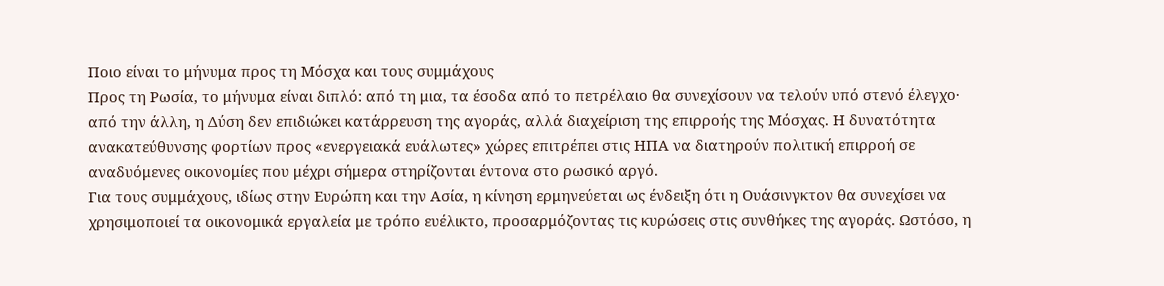Ποιο είναι το μήνυμα προς τη Μόσχα και τους συμμάχους
Προς τη Ρωσία, το μήνυμα είναι διπλό: από τη μια, τα έσοδα από το πετρέλαιο θα συνεχίσουν να τελούν υπό στενό έλεγχο· από την άλλη, η Δύση δεν επιδιώκει κατάρρευση της αγοράς, αλλά διαχείριση της επιρροής της Μόσχας. Η δυνατότητα ανακατεύθυνσης φορτίων προς «ενεργειακά ευάλωτες» χώρες επιτρέπει στις ΗΠΑ να διατηρούν πολιτική επιρροή σε αναδυόμενες οικονομίες που μέχρι σήμερα στηρίζονται έντονα στο ρωσικό αργό.
Για τους συμμάχους, ιδίως στην Ευρώπη και την Ασία, η κίνηση ερμηνεύεται ως ένδειξη ότι η Ουάσινγκτον θα συνεχίσει να χρησιμοποιεί τα οικονομικά εργαλεία με τρόπο ευέλικτο, προσαρμόζοντας τις κυρώσεις στις συνθήκες της αγοράς. Ωστόσο, η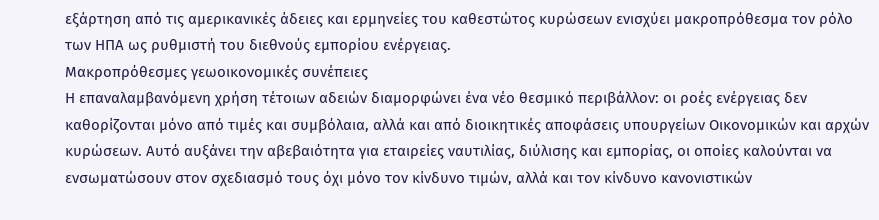εξάρτηση από τις αμερικανικές άδειες και ερμηνείες του καθεστώτος κυρώσεων ενισχύει μακροπρόθεσμα τον ρόλο των ΗΠΑ ως ρυθμιστή του διεθνούς εμπορίου ενέργειας.
Μακροπρόθεσμες γεωοικονομικές συνέπειες
Η επαναλαμβανόμενη χρήση τέτοιων αδειών διαμορφώνει ένα νέο θεσμικό περιβάλλον: οι ροές ενέργειας δεν καθορίζονται μόνο από τιμές και συμβόλαια, αλλά και από διοικητικές αποφάσεις υπουργείων Οικονομικών και αρχών κυρώσεων. Αυτό αυξάνει την αβεβαιότητα για εταιρείες ναυτιλίας, διύλισης και εμπορίας, οι οποίες καλούνται να ενσωματώσουν στον σχεδιασμό τους όχι μόνο τον κίνδυνο τιμών, αλλά και τον κίνδυνο κανονιστικών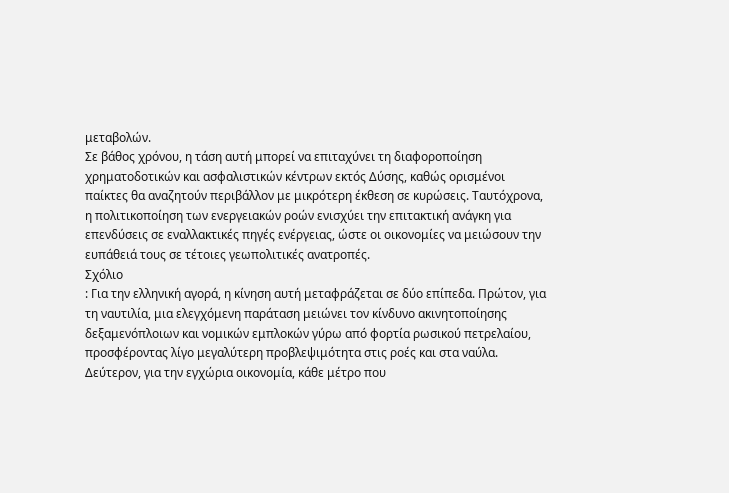μεταβολών.
Σε βάθος χρόνου, η τάση αυτή μπορεί να επιταχύνει τη διαφοροποίηση χρηματοδοτικών και ασφαλιστικών κέντρων εκτός Δύσης, καθώς ορισμένοι παίκτες θα αναζητούν περιβάλλον με μικρότερη έκθεση σε κυρώσεις. Ταυτόχρονα, η πολιτικοποίηση των ενεργειακών ροών ενισχύει την επιτακτική ανάγκη για επενδύσεις σε εναλλακτικές πηγές ενέργειας, ώστε οι οικονομίες να μειώσουν την ευπάθειά τους σε τέτοιες γεωπολιτικές ανατροπές.
Σχόλιο
: Για την ελληνική αγορά, η κίνηση αυτή μεταφράζεται σε δύο επίπεδα. Πρώτον, για τη ναυτιλία, μια ελεγχόμενη παράταση μειώνει τον κίνδυνο ακινητοποίησης δεξαμενόπλοιων και νομικών εμπλοκών γύρω από φορτία ρωσικού πετρελαίου, προσφέροντας λίγο μεγαλύτερη προβλεψιμότητα στις ροές και στα ναύλα. Δεύτερον, για την εγχώρια οικονομία, κάθε μέτρο που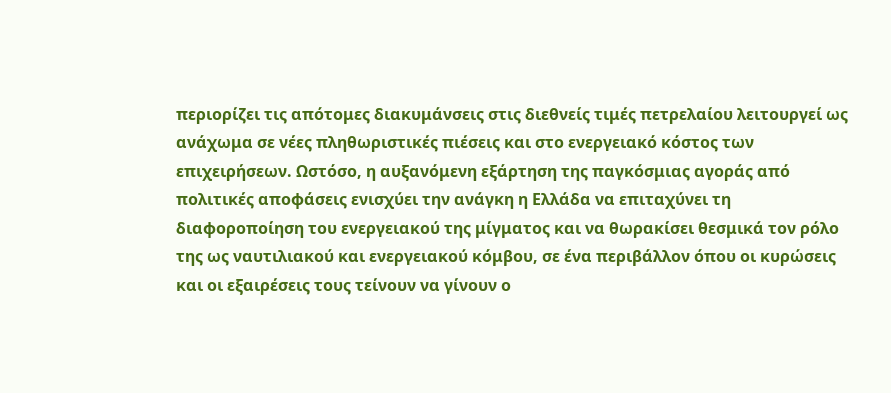περιορίζει τις απότομες διακυμάνσεις στις διεθνείς τιμές πετρελαίου λειτουργεί ως ανάχωμα σε νέες πληθωριστικές πιέσεις και στο ενεργειακό κόστος των επιχειρήσεων. Ωστόσο, η αυξανόμενη εξάρτηση της παγκόσμιας αγοράς από πολιτικές αποφάσεις ενισχύει την ανάγκη η Ελλάδα να επιταχύνει τη διαφοροποίηση του ενεργειακού της μίγματος και να θωρακίσει θεσμικά τον ρόλο της ως ναυτιλιακού και ενεργειακού κόμβου, σε ένα περιβάλλον όπου οι κυρώσεις και οι εξαιρέσεις τους τείνουν να γίνουν ο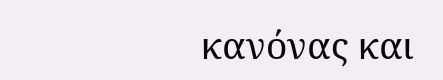κανόνας και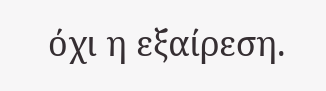όχι η εξαίρεση.